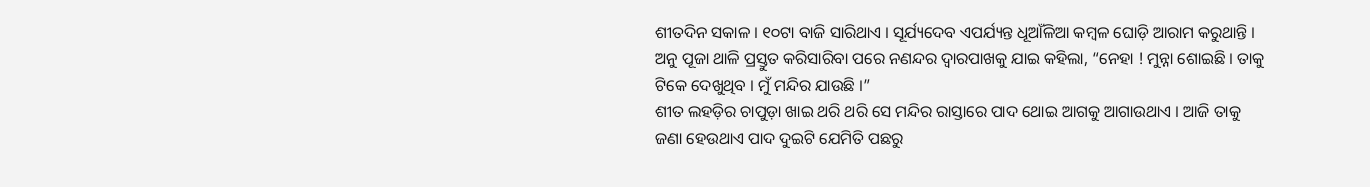ଶୀତଦିନ ସକାଳ । ୧୦ଟା ବାଜି ସାରିଥାଏ । ସୂର୍ଯ୍ୟଦେବ ଏପର୍ଯ୍ୟନ୍ତ ଧୂଆଁଳିଆ କମ୍ବଳ ଘୋଡ଼ି ଆରାମ କରୁଥାନ୍ତି । ଅନୁ ପୂଜା ଥାଳି ପ୍ରସ୍ତୁତ କରିସାରିବା ପରେ ନଣନ୍ଦର ଦ୍ୱାରପାଖକୁ ଯାଇ କହିଲା, “ନେହା ! ମୁନ୍ନା ଶୋଇଛି । ତାକୁ ଟିକେ ଦେଖୁଥିବ । ମୁଁ ମନ୍ଦିର ଯାଉଛି ।”
ଶୀତ ଲହଡ଼ିର ଚାପୁଡ଼ା ଖାଇ ଥରି ଥରି ସେ ମନ୍ଦିର ରାସ୍ତାରେ ପାଦ ଥୋଇ ଆଗକୁ ଆଗାଉଥାଏ । ଆଜି ତାକୁ ଜଣା ହେଉଥାଏ ପାଦ ଦୁଇଟି ଯେମିତି ପଛରୁ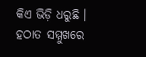କିଏ ଭିଡ଼ି ଧରୁଛି । ହଠାତ ସମ୍ମୁଖରେ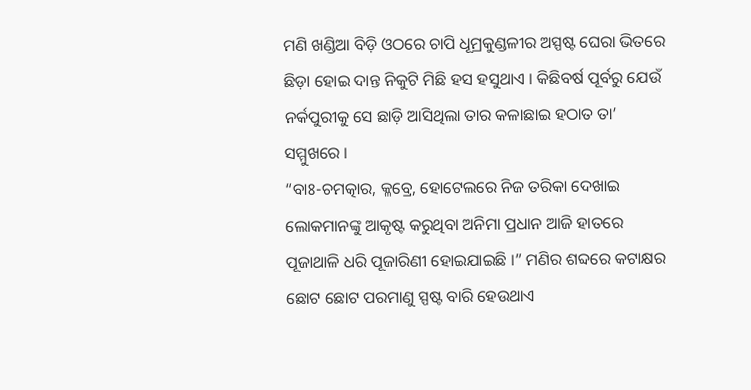ମଣି ଖଣ୍ଡିଆ ବିଡ଼ି ଓଠରେ ଚାପି ଧୂମ୍ରକୁଣ୍ଡଳୀର ଅସ୍ପଷ୍ଟ ଘେରା ଭିତରେ ଛିଡ଼ା ହୋଇ ଦାନ୍ତ ନିକୁଟି ମିଛି ହସ ହସୁଥାଏ । କିଛିବର୍ଷ ପୂର୍ବରୁ ଯେଉଁ ନର୍କପୁରୀକୁ ସେ ଛାଡ଼ି ଆସିଥିଲା ତାର କଳାଛାଇ ହଠାତ ତା’ ସମ୍ମୁଖରେ ।
“ବାଃ-ଚମତ୍କାର, କ୍ଳବ୍ରେ, ହୋଟେଲରେ ନିଜ ତରିକା ଦେଖାଇ ଲୋକମାନଙ୍କୁ ଆକୃଷ୍ଟ କରୁଥିବା ଅନିମା ପ୍ରଧାନ ଆଜି ହାତରେ ପୂଜାଥାଳି ଧରି ପୂଜାରିଣୀ ହୋଇଯାଇଛି ।” ମଣିର ଶବ୍ଦରେ କଟାକ୍ଷର ଛୋଟ ଛୋଟ ପରମାଣୁ ସ୍ପଷ୍ଟ ବାରି ହେଉଥାଏ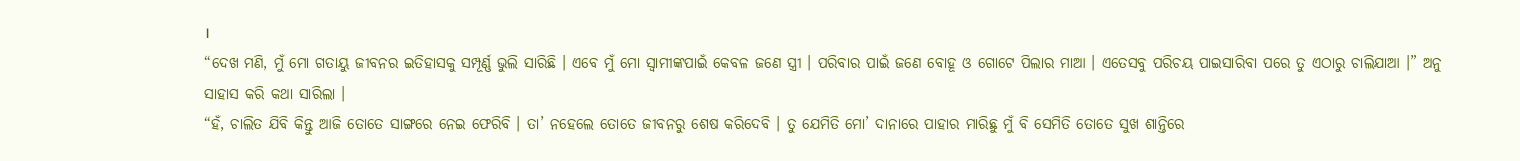।
“ଦେଖ ମଣି, ମୁଁ ମୋ ଗତାୟୁ ଜୀବନର ଇତିହାସକୁ ସମ୍ପୂର୍ଣ୍ଣ ଭୁଲି ସାରିଛି । ଏବେ ମୁଁ ମୋ ସ୍ୱାମୀଙ୍କପାଇଁ କେବଳ ଜଣେ ସ୍ତ୍ରୀ । ପରିବାର ପାଇଁ ଜଣେ ବୋହୂ ଓ ଗୋଟେ ପିଲାର ମାଆ । ଏତେସବୁ ପରିଚୟ ପାଇସାରିବା ପରେ ତୁ ଏଠାରୁ ଚାଲିଯାଆ ।” ଅନୁ ସାହାସ କରି କଥା ସାରିଲା ।
“ହଁ, ଚାଲିତ ଯିବି କିନ୍ତୁ ଆଜି ତୋତେ ସାଙ୍ଗରେ ନେଇ ଫେରିବି । ତା’ ନହେଲେ ତୋତେ ଜୀବନରୁ ଶେଷ କରିଦେବି । ତୁ ଯେମିତି ମୋ’ ଦାନାରେ ପାହାର ମାରିଛୁ ମୁଁ ବି ସେମିତି ତୋତେ ସୁଖ ଶାନ୍ତିରେ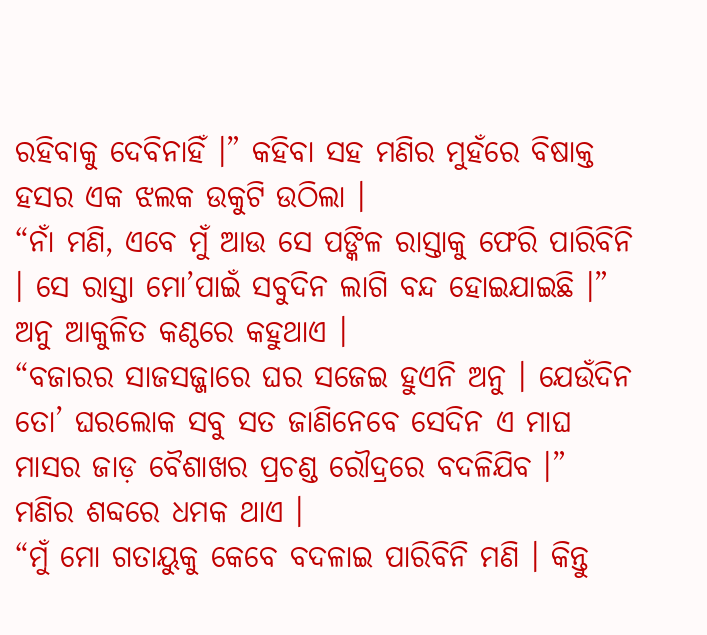ରହିବାକୁ ଦେବିନାହିଁ ।” କହିବା ସହ ମଣିର ମୁହଁରେ ବିଷାକ୍ତ ହସର ଏକ ଝଲକ ଉକୁଟି ଉଠିଲା ।
“ନାଁ ମଣି, ଏବେ ମୁଁ ଆଉ ସେ ପଙ୍କିଳ ରାସ୍ତାକୁ ଫେରି ପାରିବିନି । ସେ ରାସ୍ତା ମୋ’ପାଇଁ ସବୁଦିନ ଲାଗି ବନ୍ଦ ହୋଇଯାଇଛି ।” ଅନୁ ଆକୁଳିତ କଣ୍ଠରେ କହୁଥାଏ ।
“ବଜାରର ସାଜସଜ୍ଜାରେ ଘର ସଜେଇ ହୁଏନି ଅନୁ । ଯେଉଁଦିନ ତୋ’ ଘରଲୋକ ସବୁ ସତ ଜାଣିନେବେ ସେଦିନ ଏ ମାଘ ମାସର ଜାଡ଼ ବୈଶାଖର ପ୍ରଚଣ୍ଡ ରୌଦ୍ରରେ ବଦଳିଯିବ ।” ମଣିର ଶବ୍ଦରେ ଧମକ ଥାଏ ।
“ମୁଁ ମୋ ଗତାୟୁକୁ କେବେ ବଦଳାଇ ପାରିବିନି ମଣି । କିନ୍ତୁ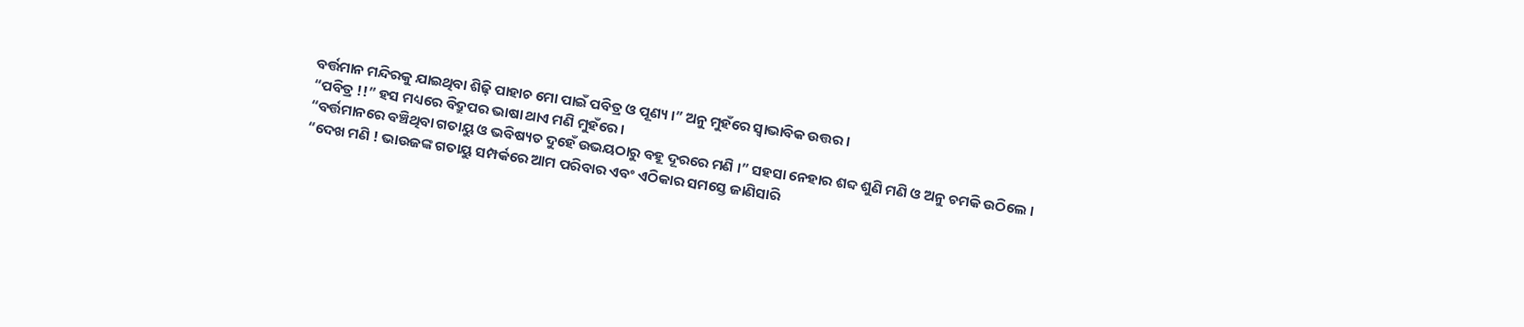ବର୍ତ୍ତମାନ ମନ୍ଦିରକୁ ଯାଇଥିବା ଶିଢ଼ି ପାହାଚ ମୋ ପାଇଁ ପବିତ୍ର ଓ ପୂଣ୍ୟ ।” ଅନୁ ମୁହଁରେ ସ୍ୱାଭାବିକ ଉତ୍ତର ।
“ପବିତ୍ର !!” ହସ ମଧ୍ୟରେ ବିଦ୍ରୁପର ଭାଷା ଥାଏ ମଣି ମୁହଁରେ ।
“ବର୍ତ୍ତମାନରେ ବଞ୍ଚିଥିବା ଗତାୟୁ ଓ ଭବିଷ୍ୟତ ଦୁହେଁ ଉଭୟଠାରୁ ବହୂ ଦୂରରେ ମଣି ।” ସହସା ନେହାର ଶବ୍ଦ ଶୁଣି ମଣି ଓ ଅନୁ ଚମକି ଉଠିଲେ ।
“ଦେଖ ମଣି ! ଭାଉଜଙ୍କ ଗତାୟୁ ସମ୍ପର୍କରେ ଆମ ପରିବାର ଏବଂ ଏଠିକାର ସମସ୍ତେ ଜାଣିସାରି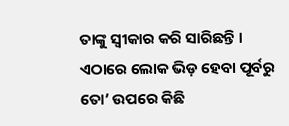ତାଙ୍କୁ ସ୍ୱୀକାର କରି ସାରିଛନ୍ତି । ଏଠାରେ ଲୋକ ଭିଡ଼ ହେବା ପୂର୍ବରୁ ତୋ’ ଉପରେ କିଛି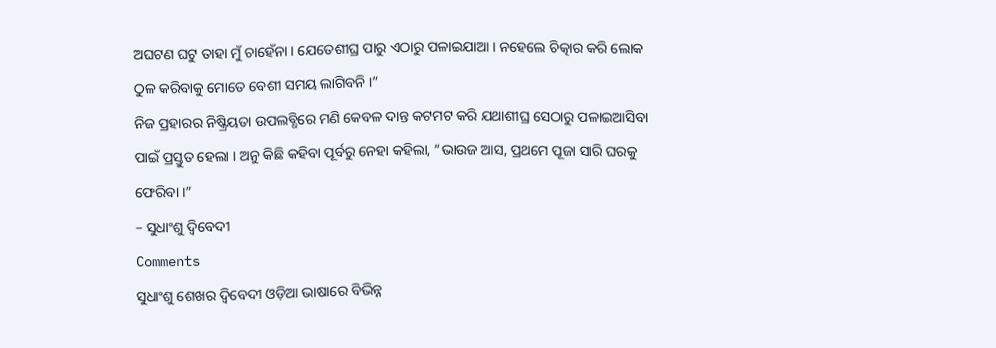ଅଘଟଣ ଘଟୁ ତାହା ମୁଁ ଚାହେଁନା । ଯେତେଶୀଘ୍ର ପାରୁ ଏଠାରୁ ପଳାଇଯାଆ । ନହେଲେ ଚିତ୍କାର କରି ଲୋକ ଠୁଳ କରିବାକୁ ମୋତେ ବେଶୀ ସମୟ ଲାଗିବନି ।”
ନିଜ ପ୍ରହାରର ନିଷ୍କ୍ରିୟତା ଉପଲବ୍ଧିରେ ମଣି କେବଳ ଦାନ୍ତ କଟମଟ କରି ଯଥାଶୀଘ୍ର ସେଠାରୁ ପଳାଇଆସିବା ପାଇଁ ପ୍ରସ୍ତୁତ ହେଲା । ଅନୁ କିଛି କହିବା ପୂର୍ବରୁ ନେହା କହିଲା, “ଭାଉଜ ଆସ, ପ୍ରଥମେ ପୂଜା ସାରି ଘରକୁ ଫେରିବା ।”
– ସୁଧାଂଶୁ ଦ୍ୱିବେଦୀ
Comments
ସୁଧାଂଶୁ ଶେଖର ଦ୍ୱିବେଦୀ ଓଡ଼ିଆ ଭାଷାରେ ବିଭିନ୍ନ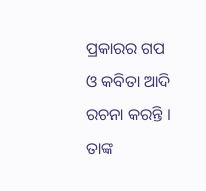ପ୍ରକାରର ଗପ ଓ କବିତା ଆଦି ରଚନା କରନ୍ତି । ତାଙ୍କ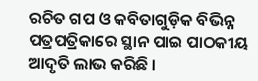ରଚିତ ଗପ ଓ କବିତାଗୁଡ଼ିକ ବିଭିନ୍ନ ପତ୍ରପତ୍ରିକାରେ ସ୍ଥାନ ପାଇ ପାଠକୀୟ ଆଦୃତି ଲାଭ କରିଛି ।